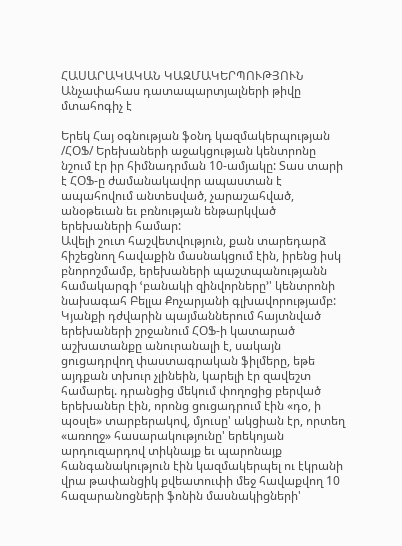ՀԱՍԱՐԱԿԱԿԱՆ ԿԱԶՄԱԿԵՐՊՈՒԹՅՈՒՆ
Անչափահաս դատապարտյալների թիվը մտահոգիչ է

Երեկ Հայ օգնության ֆօնդ կազմակերպության /ՀՕՖ/ Երեխաների աջակցության կենտրոնը նշում էր իր հիմնադրման 10-ամյակը: Տաս տարի է ՀՕՖ-ը ժամանակավոր ապաստան է ապահովում անտեսված, չարաշահված, անօթեւան եւ բռնության ենթարկված երեխաների համար:
Ավելի շուտ հաշվետվություն, քան տարեդարձ հիշեցնող հավաքին մասնակցում էին, իրենց իսկ բնորոշմամբ, երեխաների պաշտպանությանն համակարգի ՙբանակի զինվորները՚' կենտրոնի նախագահ Բելլա Քոչարյանի գլխավորությամբ:
Կյանքի դժվարին պայմաններում հայտնված երեխաների շրջանում ՀՕՖ-ի կատարած աշխատանքը անուրանալի է, սակայն ցուցադրվող փաստագրական ֆիլմերը, եթե այդքան տխուր չլինեին, կարելի էր զավեշտ համարել. դրանցից մեկում փողոցից բերված երեխաներ էին, որոնց ցուցադրում էին «դօ, ի պօսլե» տարբերակով, մյուսը' ակցիան էր, որտեղ «առողջ» հասարակությունը' երեկոյան արդուզարդով տիկնայք եւ պարոնայք հանգանակություն էին կազմակերպել ու էկրանի վրա թափանցիկ քվեատուփի մեջ հավաքվող 10 հազարանոցների ֆոնին մասնակիցների'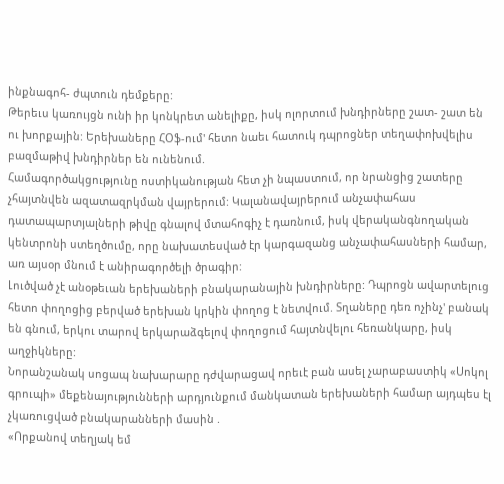ինքնագոհ- ժպտուն դեմքերը:
Թերեւս կառույցն ունի իր կոնկրետ անելիքը, իսկ ոլորտում խնդիրները շատ- շատ են ու խորքային: Երեխաները ՀՕֆ-ում' հետո նաեւ հատուկ դպրոցներ տեղափոխվելիս բազմաթիվ խնդիրներ են ունենում.
Համագործակցությունը ոստիկանության հետ չի նպաստում, որ նրանցից շատերը չհայտնվեն ազատազրկման վայրերում: Կալանավայրերում անչափահաս դատապարտյալների թիվը գնալով մտահոգիչ է դառնում, իսկ վերականգնողական կենտրոնի ստեղծումը, որը նախատեսված էր կարգազանց անչափահասների համար, առ այսօր մնում է անիրագործելի ծրագիր:
Լուծված չէ անօթեւան երեխաների բնակարանային խնդիրները: Դպրոցն ավարտելուց հետո փողոցից բերված երեխան կրկին փողոց է նետվում. Տղաները դեռ ոչինչ' բանակ են գնում, երկու տարով երկարաձգելով փողոցում հայտնվելու հեռանկարը, իսկ աղջիկները:
Նորանշանակ սոցապ նախարարը դժվարացավ որեւէ բան ասել չարաբաստիկ «Սոկոլ գրուպի» մեքենայությունների արդյունքում մանկատան երեխաների համար այդպես էլ չկառուցված բնակարանների մասին .
«Որքանով տեղյակ եմ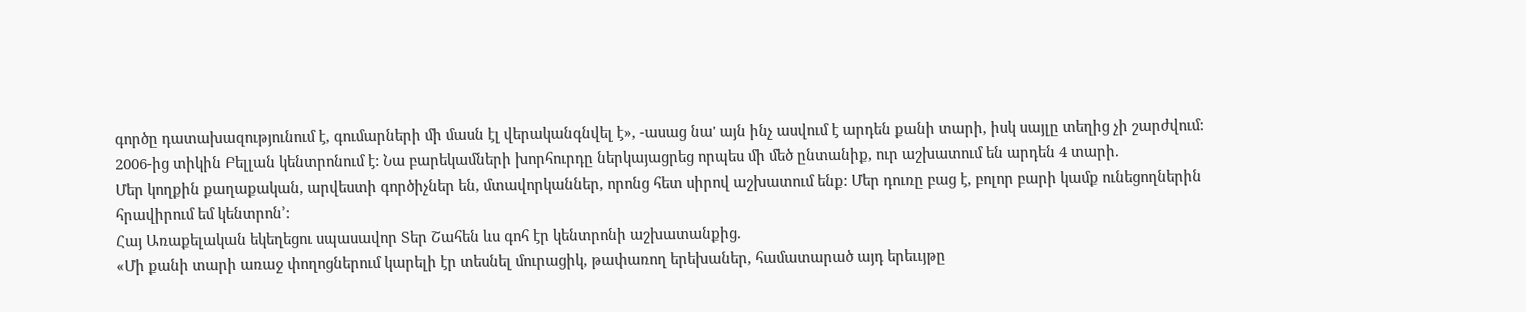գործը դատախազությունում է, գումարների մի մասն էլ վերականգնվել է», -ասաց նա' այն ինչ ասվում է արդեն քանի տարի, իսկ սայլը տեղից չի շարժվում:
2006-ից տիկին Բելլան կենտրոնում է: Նա բարեկամների խորհուրդը ներկայացրեց որպես մի մեծ ընտանիք, ուր աշխատում են արդեն 4 տարի.
Մեր կողքին քաղաքական, արվեստի գործիչներ են, մտավորկաններ, որոնց հետ սիրով աշխատում ենք: Մեր դուռը բաց է, բոլոր բարի կամք ունեցողներին հրավիրում եմ կենտրոն՚:
Հայ Առաքելական եկեղեցու սպասավոր Տեր Շահեն ևս գոհ էր կենտրոնի աշխատանքից.
«Մի քանի տարի առաջ փողոցներում կարելի էր տեսնել մուրացիկ, թափառող երեխաներ, համատարած այդ երեււյթը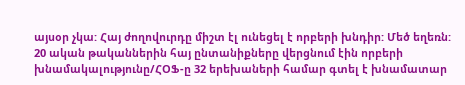այսօր չկա: Հայ ժողովուրդը միշտ էլ ունեցել է որբերի խնդիր: Մեծ եղեռն: 20 ական թականներին հայ ընտանիքները վերցնում էին որբերի խնամակալությունը/ՀՕՖ-ը 32 երեխաների համար գտել է խնամատար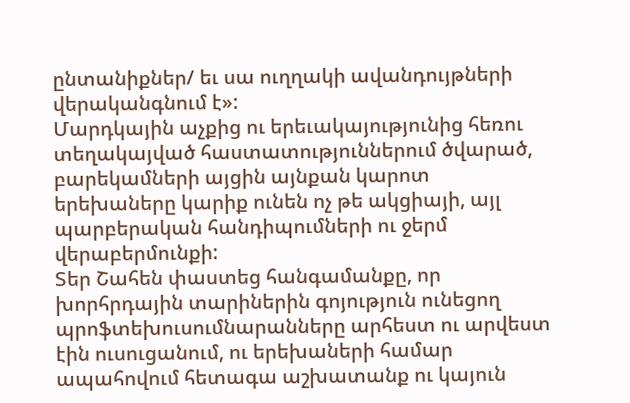ընտանիքներ/ եւ սա ուղղակի ավանդույթների վերականգնում է»:
Մարդկային աչքից ու երեւակայությունից հեռու տեղակայված հաստատություններում ծվարած, բարեկամների այցին այնքան կարոտ երեխաները կարիք ունեն ոչ թե ակցիայի, այլ պարբերական հանդիպումների ու ջերմ վերաբերմունքի:
Տեր Շահեն փաստեց հանգամանքը, որ խորհրդային տարիներին գոյություն ունեցող պրոֆտեխուսումնարանները արհեստ ու արվեստ էին ուսուցանում, ու երեխաների համար ապահովում հետագա աշխատանք ու կայուն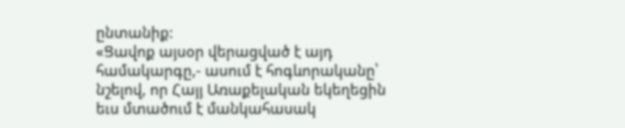ընտանիք:
«Ցավոք այսօր վերացված է այդ համակարգը,- ասում է հոգևորականը՝ նշելով, որ Հայյ Առաքելական եկեղեցին եւս մտածում է մանկահասակ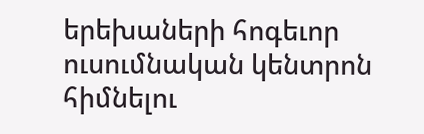երեխաների հոգեւոր ուսումնական կենտրոն հիմնելու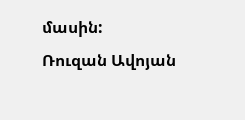մասին:
Ռուզան Ավոյան